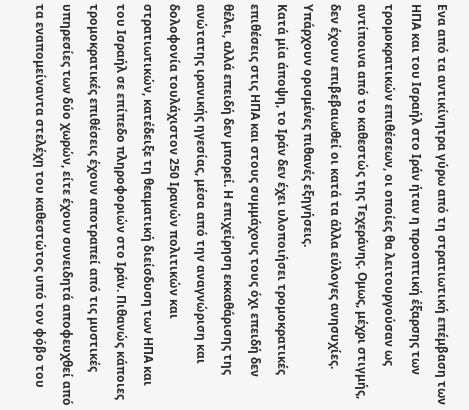Ενα από τα αντικίνητρα γύρω από τη στρατιωτική επέμβαση των ΗΠΑ και του Ισραήλ στο Ιράν ήταν η προοπτική έξαρσης των τρομοκρατικών επιθέσεων, οι οποίες θα λειτουργούσαν ως αντίποινα από το καθεστώς της Τεχεράνης. Ομως, μέχρι στιγμής, δεν έχουν επιβεβαιωθεί οι κατά τα άλλα εύλογες ανησυχίες. Υπάρχουν ορισμένες πιθανές εξηγήσεις.
Κατά μία άποψη, το Ιράν δεν έχει υλοποιήσει τρομοκρατικές επιθέσεις στις ΗΠΑ και στους συμμάχους τους όχι επειδή δεν θέλει, αλλά επειδή δεν μπορεί. Η επιχείρηση εκκαθάρισης της ανώτατης ιρανικής ηγεσίας, μέσα από την αναγνώριση και δολοφονία τουλάχιστον 250 Ιρανών πολιτικών και στρατιωτικών, κατέδειξε τη θεαματική διείσδυση των ΗΠΑ και του Ισραήλ σε επίπεδο πληροφοριών στο Ιράν. Πιθανώς κάποιες τρομοκρατικές επιθέσεις έχουν αποτραπεί από τις μυστικές υπηρεσίες των δύο χωρών, είτε έχουν συνειδητά αποφευχθεί από τα εναπομείναντα στελέχη του καθεστώτος υπό τον φόβο του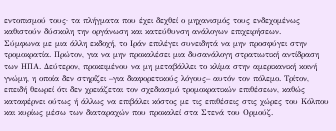εντοπισμού τους· τα πλήγματα που έχει δεχθεί ο μηχανισμός τους ενδεχομένως καθιστούν δύσκολη την οργάνωση και κατεύθυνση ανάλογων επιχειρήσεων.
Σύμφωνα με μια άλλη εκδοχή, το Ιράν επιλέγει συνειδητά να μην προσφύγει στην τρομοκρατία. Πρώτον, για να μην προκαλέσει μια δυσανάλογη στρατιωτική αντίδραση των ΗΠΑ. Δεύτερον, προκειμένου να μη μεταβάλλει το κλίμα στην αμερικανική κοινή γνώμη, η οποία δεν στηρίζει –για διαφορετικούς λόγους– αυτόν τον πόλεμο. Τρίτον, επειδή θεωρεί ότι δεν χρειάζεται τον σχεδιασμό τρομοκρατικών επιθέσεων, καθώς καταφέρνει ούτως ή άλλως να επιβάλει κόστος με τις επιθέσεις στις χώρες του Κόλπου και κυρίως μέσω των διαταραχών που προκαλεί στα Στενά του Ορμούζ.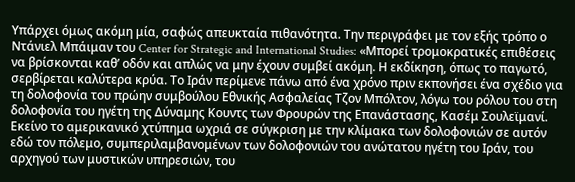Υπάρχει όμως ακόμη μία, σαφώς απευκταία πιθανότητα. Την περιγράφει με τον εξής τρόπο ο Ντάνιελ Μπάιμαν του Center for Strategic and International Studies: «Μπορεί τρομοκρατικές επιθέσεις να βρίσκονται καθ’ οδόν και απλώς να μην έχουν συμβεί ακόμη. Η εκδίκηση, όπως το παγωτό, σερβίρεται καλύτερα κρύα. Το Ιράν περίμενε πάνω από ένα χρόνο πριν εκπονήσει ένα σχέδιο για τη δολοφονία του πρώην συμβούλου Εθνικής Ασφαλείας Τζον Μπόλτον, λόγω του ρόλου του στη δολοφονία του ηγέτη της Δύναμης Κουντς των Φρουρών της Επανάστασης, Κασέμ Σουλεϊμανί. Εκείνο το αμερικανικό χτύπημα ωχριά σε σύγκριση με την κλίμακα των δολοφονιών σε αυτόν εδώ τον πόλεμο, συμπεριλαμβανομένων των δολοφονιών του ανώτατου ηγέτη του Ιράν, του αρχηγού των μυστικών υπηρεσιών, του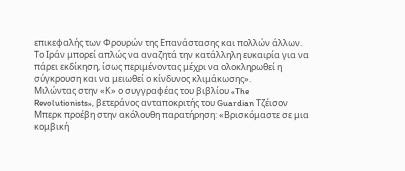επικεφαλής των Φρουρών της Επανάστασης και πολλών άλλων. Το Ιράν μπορεί απλώς να αναζητά την κατάλληλη ευκαιρία για να πάρει εκδίκηση, ίσως περιμένοντας μέχρι να ολοκληρωθεί η σύγκρουση και να μειωθεί ο κίνδυνος κλιμάκωσης».
Μιλώντας στην «Κ» ο συγγραφέας του βιβλίου «The Revolutionists», βετεράνος ανταποκριτής του Guardian Τζέισον Μπερκ προέβη στην ακόλουθη παρατήρηση: «Βρισκόμαστε σε μια κομβική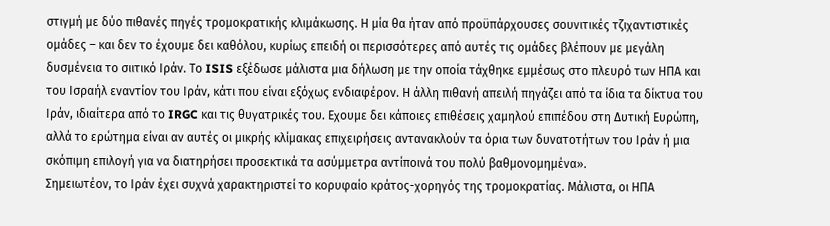στιγμή με δύο πιθανές πηγές τρομοκρατικής κλιμάκωσης. Η μία θα ήταν από προϋπάρχουσες σουνιτικές τζιχαντιστικές ομάδες – και δεν το έχουμε δει καθόλου, κυρίως επειδή οι περισσότερες από αυτές τις ομάδες βλέπουν με μεγάλη δυσμένεια το σιιτικό Ιράν. Το ISIS εξέδωσε μάλιστα μια δήλωση με την οποία τάχθηκε εμμέσως στο πλευρό των ΗΠΑ και του Ισραήλ εναντίον του Ιράν, κάτι που είναι εξόχως ενδιαφέρον. Η άλλη πιθανή απειλή πηγάζει από τα ίδια τα δίκτυα του Ιράν, ιδιαίτερα από το IRGC και τις θυγατρικές του. Εχουμε δει κάποιες επιθέσεις χαμηλού επιπέδου στη Δυτική Ευρώπη, αλλά το ερώτημα είναι αν αυτές οι μικρής κλίμακας επιχειρήσεις αντανακλούν τα όρια των δυνατοτήτων του Ιράν ή μια σκόπιμη επιλογή για να διατηρήσει προσεκτικά τα ασύμμετρα αντίποινά του πολύ βαθμονομημένα».
Σημειωτέον, το Ιράν έχει συχνά χαρακτηριστεί το κορυφαίο κράτος-χορηγός της τρομοκρατίας. Μάλιστα, οι ΗΠΑ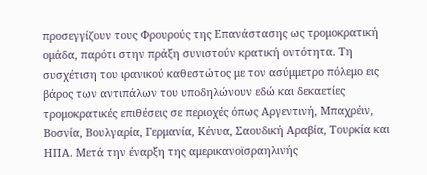προσεγγίζουν τους Φρουρούς της Επανάστασης ως τρομοκρατική ομάδα, παρότι στην πράξη συνιστούν κρατική οντότητα. Τη συσχέτιση του ιρανικού καθεστώτος με τον ασύμμετρο πόλεμο εις βάρος των αντιπάλων του υποδηλώνουν εδώ και δεκαετίες τρομοκρατικές επιθέσεις σε περιοχές όπως Αργεντινή, Μπαχρέιν, Βοσνία, Βουλγαρία, Γερμανία, Κένυα, Σαουδική Αραβία, Τουρκία και ΗΠΑ. Μετά την έναρξη της αμερικανοϊσραηλινής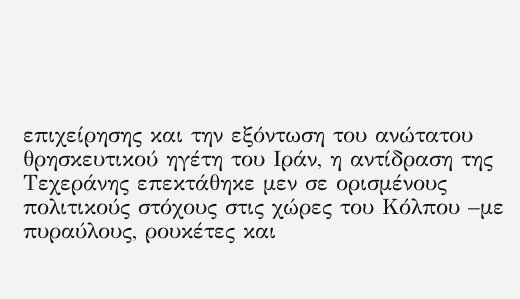επιχείρησης και την εξόντωση του ανώτατου θρησκευτικού ηγέτη του Ιράν, η αντίδραση της Τεχεράνης επεκτάθηκε μεν σε ορισμένους πολιτικούς στόχους στις χώρες του Κόλπου –με πυραύλους, ρουκέτες και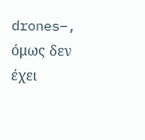drones–, όμως δεν έχει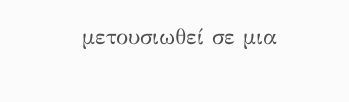μετουσιωθεί σε μια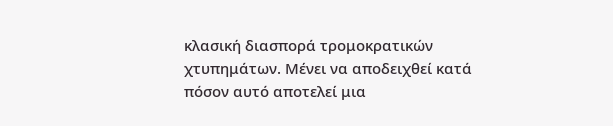κλασική διασπορά τρομοκρατικών χτυπημάτων. Μένει να αποδειχθεί κατά πόσον αυτό αποτελεί μια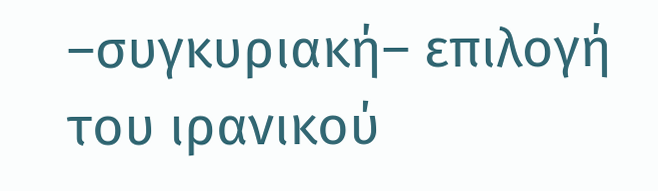–συγκυριακή– επιλογή του ιρανικού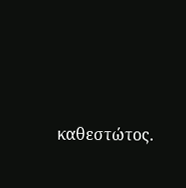καθεστώτος.